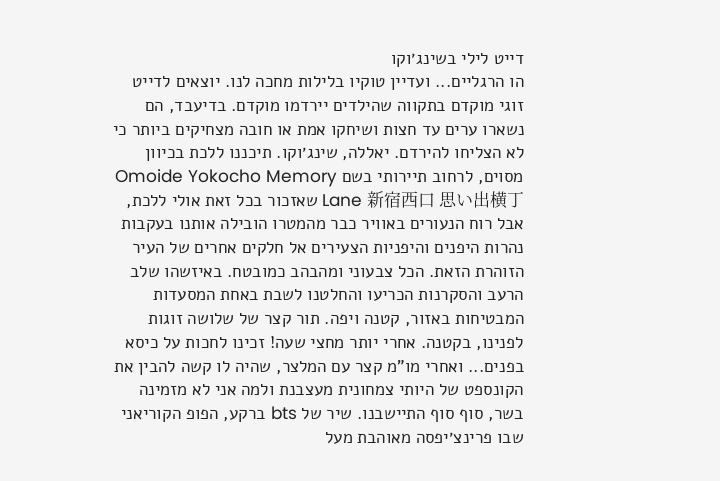דייט לילי בשינג׳וקו
הו הרגליים... ועדיין טוקיו בלילות מחכה לנו. יוצאים לדייט זוגי מוקדם בתקווה שהילדים יירדמו מוקדם. בדיעבד, הם נשארו ערים עד חצות ושיחקו אמת או חובה מצחיקים ביותר כי לא הצליחו להירדם. יאללה, שינג׳וקו. תיכננו ללכת בכיוון מסוים, לרחוב תיירותי בשם Omoide Yokocho Memory Lane 新宿西口 思い出横丁 שאזכור בכל זאת אולי ללכת, אבל רוח הנעורים באוויר כבר מהמטרו הובילה אותנו בעקבות נהרות היפנים והיפניות הצעירים אל חלקים אחרים של העיר הזוהרת הזאת. הכל צבעוני ומהבהב כמובטח. באיזשהו שלב הרעב והסקרנות הכריעו והחלטנו לשבת באחת המסעדות המבטיחות באזור, קטנה ויפה. תור קצר של שלושה זוגות לפנינו, בקטנה. אחרי יותר מחצי שעה! זכינו לחכות על כיסא בפנים... ואחרי מו"מ קצר עם המלצר, שהיה לו קשה להבין את הקונספט של היותי צמחונית מעצבנת ולמה אני לא מזמינה בשר, סוף סוף התיישבנו. שיר של bts ברקע, הפופ הקוריאני שבו פרינצ׳יפסה מאוהבת מעל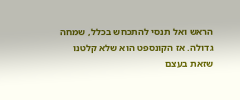הראש ואל תנסי להתכחש בכלל, שמחה גדולה. אז הקונספט הוא שלא קלטנו שזאת בעצם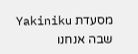מסעדת Yakiniku שבה אנחנו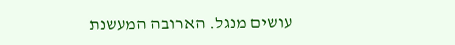עושים מנגל. הארובה המעשנת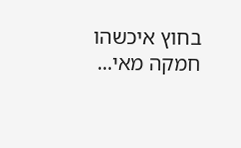בחוץ איכשהו חמקה מאי...